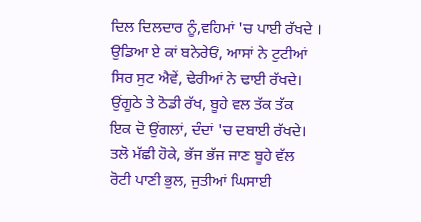ਦਿਲ ਦਿਲਦਾਰ ਨੂੰ,ਵਹਿਮਾਂ 'ਚ ਪਾਈ ਰੱਖਦੇ ।
ਉਡਿਆ ਏ ਕਾਂ ਬਨੇਰੇਓਂ, ਆਸਾਂ ਨੇ ਟੁਟੀਆਂ
ਸਿਰ ਸੁਟ ਐਵੇਂ, ਢੇਰੀਆਂ ਨੇ ਢਾਈ ਰੱਖਦੇ।
ਉਂਗੂਠੇ ਤੇ ਠੋਡੀ ਰੱਖ, ਬੂਹੇ ਵਲ ਤੱਕ ਤੱਕ
ਇਕ ਦੋ ਉਂਗਲਾਂ, ਦੰਦਾਂ 'ਚ ਦਬਾਈ ਰੱਖਦੇ।
ਤਲੋ ਮੱਛੀ ਹੋਕੇ, ਭੱਜ ਭੱਜ ਜਾਣ ਬੂਹੇ ਵੱਲ
ਰੋਟੀ ਪਾਣੀ ਭੁਲ, ਜੁਤੀਆਂ ਘਿਸਾਈ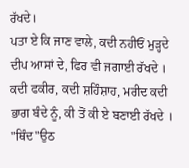ਰੱਖਦੇ।
ਪਤਾ ਏ ਕਿ ਜਾਣ ਵਾਲੇ, ਕਦੀ ਨਹੀਓਂ ਮੁੜ੍ਹਦੇ
ਦੀਪ ਆਸਾਂ ਦੇ, ਫਿਰ ਵੀ ਜਗਾਈ ਰੱਖਦੇ ।
ਕਦੀ ਫਕੀਰ, ਕਦੀ ਸ਼ਹਿੰਸ਼ਾਹ, ਮਰੀਦ ਕਦੀ
ਭਾਗ ਬੰਦੇ ਨੂੰ, ਕੀ ਤੋਂ ਕੀ ਏ ਬਣਾਈ ਰੱਖਦੇ ।
"ਥਿੰਦ"ਉਠ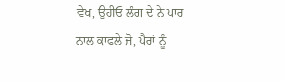ਵੇਖ, ਉਹੀਓ ਲੰਗ ਦੇ ਨੇ ਪਾਰ
ਨਾਲ ਕਾਫਲੇ ਜੋ, ਪੈਰਾਂ ਨੂੰ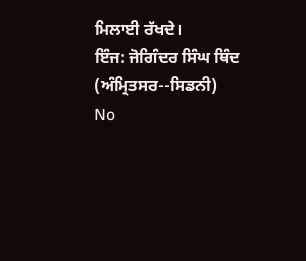ਮਿਲਾਈ ਰੱਖਦੇ।
ਇੰਜ: ਜੋਗਿੰਦਰ ਸਿੰਘ ਥਿੰਦ
(ਅੰਮ੍ਰਿਤਸਰ--ਸਿਡਨੀ)
No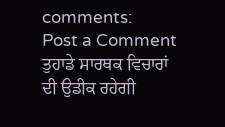comments:
Post a Comment
ਤੁਹਾਡੇ ਸਾਰਥਕ ਵਿਚਾਰਾਂ ਦੀ ਉਡੀਕ ਰਹੇਗੀ